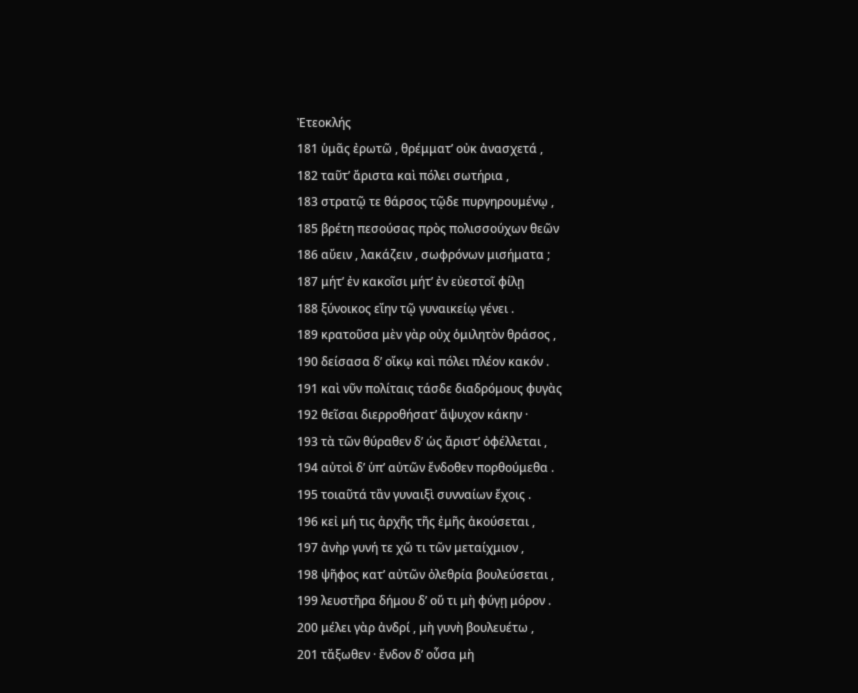Ἐτεοκλής
181 ὑμᾶς ἐρωτῶ , θρέμματ’ οὐκ ἀνασχετά ,
182 ταῦτ’ ἄριστα καὶ πόλει σωτήρια ,
183 στρατῷ τε θάρσος τῷδε πυργηρουμένῳ ,
185 βρέτη πεσούσας πρὸς πολισσούχων θεῶν
186 αὔειν , λακάζειν , σωφρόνων μισήματα ;
187 μήτ’ ἐν κακοῖσι μήτ’ ἐν εὐεστοῖ φίλῃ
188 ξύνοικος εἴην τῷ γυναικείῳ γένει .
189 κρατοῦσα μὲν γὰρ οὐχ ὁμιλητὸν θράσος ,
190 δείσασα δ’ οἴκῳ καὶ πόλει πλέον κακόν .
191 καὶ νῦν πολίταις τάσδε διαδρόμους φυγὰς
192 θεῖσαι διερροθήσατ’ ἄψυχον κάκην ·
193 τὰ τῶν θύραθεν δ’ ὡς ἄριστ’ ὀφέλλεται ,
194 αὐτοὶ δ’ ὑπ’ αὐτῶν ἔνδοθεν πορθούμεθα .
195 τοιαῦτά τἂν γυναιξὶ συνναίων ἔχοις .
196 κεἰ μή τις ἀρχῆς τῆς ἐμῆς ἀκούσεται ,
197 ἀνὴρ γυνή τε χὤ τι τῶν μεταίχμιον ,
198 ψῆφος κατ’ αὐτῶν ὀλεθρία βουλεύσεται ,
199 λευστῆρα δήμου δ’ οὔ τι μὴ φύγῃ μόρον .
200 μέλει γὰρ ἀνδρί , μὴ γυνὴ βουλευέτω ,
201 τἄξωθεν · ἔνδον δ’ οὖσα μὴ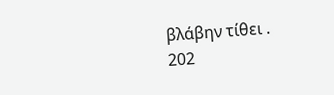βλάβην τίθει .
202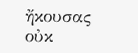ἤκουσας οὐκ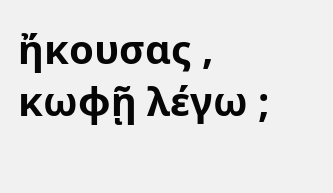ἤκουσας , κωφῇ λέγω ;